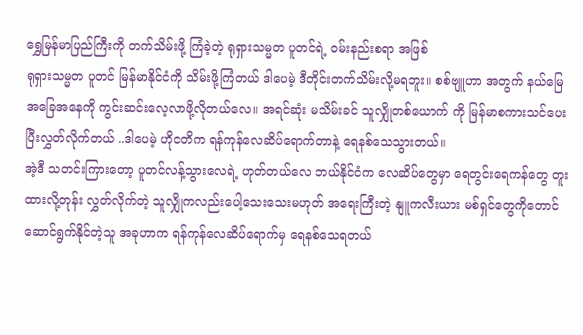ရွှေမြန်မာပြည်ကြီးကို တက်သိမ်းဖို့ ကြံခဲ့တဲ့ ရုရှားသမ္မတ ပူတင်ရဲ့ ဝမ်းနည်းစရာ အဖြစ်
ရုရှားသမ္မတ ပူတင် မြန်မာနိုင်ငံကို သိမ်းဖို့ကြံတယ် ဒါပေမဲ့ ဒီတိုင်းတက်သိမ်းလို့မရဘူး။ စစ်ဗျူဟာ အတွက် နယ်မြေအခြေအနေကို ကွင်းဆင်းလေ့လာဖို့လိုတယ်လေ။ အရင်ဆုံး မသိမ်းခင် သူလျှိုတစ်ယောက် ကို မြန်မာစကားသင်ပေးပြီးလွှတ်လိုက်တယ် ..ဒါပေမဲ့ ဟိုငတိက ရန်ကုန်လေဆိပ်ရောက်တာနဲ့ ရေနစ်သေသွားတယ်။
အဲ့ဒီ သတင်းကြားတော့ ပူတင်လန့်သွားလေရဲ့ ဟုတ်တယ်လေ ဘယ်နိုင်ငံက လေဆိပ်တွေမှာ ရေတွင်းရေကန်တွေ တူးထားလို့တုန်း လွှတ်လိုက်တဲ့ သူလျှိုကလည်းပေါ့သေးသေးမဟုတ် အရေးကြီးတဲ့ နျူကလီးယား မစ်ရှင်တွေကိုတောင် ဆောင်ရွက်နိုင်တဲ့သူ အခုဟာက ရန်ကုန်လေဆိပ်ရောက်မှ ရေနစ်သေရတယ်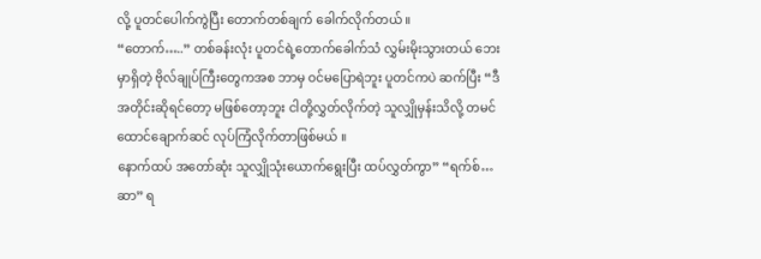လို့ ပူတင်ပေါက်ကွဲပြီး တောက်တစ်ချက် ခေါက်လိုက်တယ် ။
“တောက်…..” တစ်ခန်းလုံး ပူတင်ရဲ့တောက်ခေါက်သံ လွှမ်းမိုးသွားတယ် ဘေးမှာရှိတဲ့ ဗိုလ်ချုပ်ကြီးတွေကအစ ဘာမှ ဝင်မပြောရဲဘူး ပူတင်ကပဲ ဆက်ပြီး “ဒီအတိုင်းဆိုရင်တော့ မဖြစ်တော့ဘူး ငါတို့လွှတ်လိုက်တဲ့ သူလျှိုမှန်းသိလို့ တမင် ထောင်ချောက်ဆင် လုပ်ကြံလိုက်တာဖြစ်မယ် ။
နောက်ထပ် အတော်ဆုံး သူလျှိုသုံးယောက်ရွေးပြီး ထပ်လွှတ်ကွာ” “ရက်စ်…ဆာ” ရ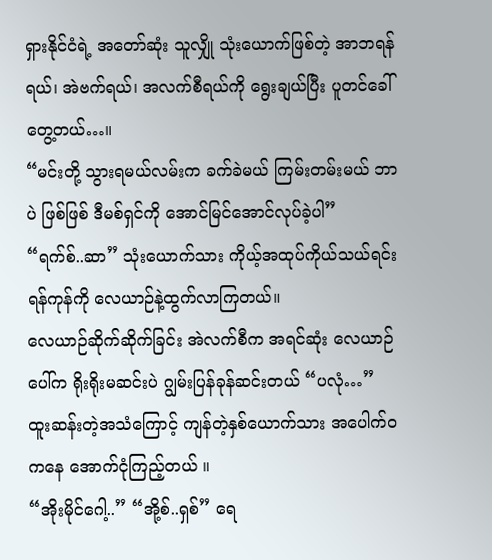ရှားနိုင်ငံရဲ့ အတော်ဆုံး သူလျှို သုံးယောက်ဖြစ်တဲ့ အာဘရန်ရယ်၊ အဲဗက်ရယ်၊ အလက်စီရယ်ကို ရွေးချယ်ပြီး ပူတင်ခေါ်တွေ့တယ်…။
“မင်းတို့ သွားရမယ်လမ်းက ခက်ခဲမယ် ကြမ်းတမ်းမယ် ဘာပဲ ဖြစ်ဖြစ် ဒီမစ်ရှင်ကို အောင်မြင်အောင်လုပ်ခဲ့ပါ” “ရက်စ်..ဆာ” သုံးယောက်သား ကိုယ့်အထုပ်ကိုယ်သယ်ရင်း ရန်ကုန်ကို လေယာဉ်နဲ့ထွက်လာကြတယ်။
လေယာဉ်ဆိုက်ဆိုက်ခြင်း အဲလက်စီက အရင်ဆုံး လေယာဉ်ပေါ်က ရိုးရိုးမဆင်းပဲ ဂျွမ်းပြန်ခုန်ဆင်းတယ် “ပလုံ…” ထူးဆန်းတဲ့အသံကြောင့် ကျန်တဲ့နှစ်ယောက်သား အပေါက်ဝကနေ အောက်ငုံကြည့်တယ် ။
“အိုးမိုင်ဂေါ့..” “အို့စ်..ရှစ်” ရေ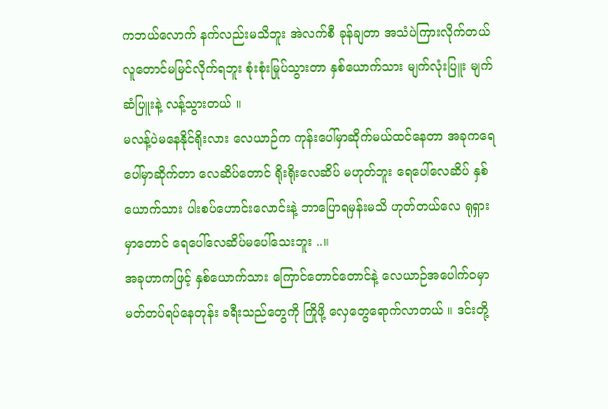ကဘယ်လောက် နက်လည်းမသိဘူး အဲလက်စီ ခုန်ချတာ အသံပဲကြားလိုက်တယ် လူတောင်မမြင်လိုက်ရဘူး စုံးစုံးမြုပ်သွားတာ နှစ်ယောက်သား မျက်လုံးပြူး မျက်ဆံပြူးနဲ့ လန့်သွားတယ် ။
မလန့်ပဲမနေနိုင်ရိုးလား လေယာဉ်က ကုန်းပေါ်မှာဆိုက်မယ်ထင်နေတာ အခုကရေပေါ်မှာဆိုက်တာ လေဆိပ်တောင် ရိုးရိုးလေဆိပ် မဟုတ်ဘူး ရေပေါ်လေဆိပ် နှစ်ယောက်သား ပါးစပ်ဟောင်းလောင်းနဲ့ ဘာပြောရမှန်းမသိ ဟုတ်တယ်လေ ရုရှားမှာတောင် ရေပေါ်လေဆိပ်မပေါ်သေးဘူး ..။
အခုဟာကဖြင့် နှစ်ယောက်သား ကြောင်တောင်တောင်နဲ့ လေယာဉ်အပေါက်ဝမှာ မတ်တပ်ရပ်နေတုန်း ခရီးသည်တွေကို ကြိုဖို့ လှေတွေရောက်လာတယ် ။ ဒင်းတို့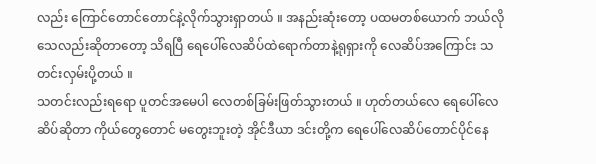လည်း ကြောင်တောင်တောင်နဲ့လိုက်သွားရှာတယ် ။ အနည်းဆုံးတော့ ပထမတစ်ယောက် ဘယ်လိုသေလည်းဆိုတာတော့ သိရပြီ ရေပေါ်လေဆိပ်ထဲရောက်တာနဲ့ရုရှားကို လေဆိပ်အကြောင်း သတင်းလှမ်းပို့တယ် ။
သတင်းလည်းရရော ပူတင်အမေပါ လေတစ်ခြမ်းဖြတ်သွားတယ် ။ ဟုတ်တယ်လေ ရေပေါ်လေဆိပ်ဆိုတာ ကိုယ်တွေတောင် မတွေးဘူးတဲ့ အိုင်ဒီယာ ဒင်းတို့က ရေပေါ်လေဆိပ်တောင်ပိုင်နေ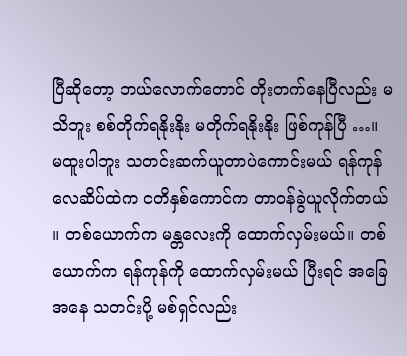ပြီဆိုတော့ ဘယ်လောက်တောင် တိုးတက်နေပြီလည်း မသိဘူး စစ်တိုက်ရနိုးနိုး မတိုက်ရနိုးနိုး ဖြစ်ကုန်ပြီ …။
မထူးပါဘူး သတင်းဆက်ယူတာပဲကောင်းမယ် ရန်ကုန်လေဆိပ်ထဲက ငတိနှစ်ကောင်က တာဝန်ခွဲယူလိုက်တယ် ။ တစ်ယောက်က မန္တလေးကို ထောက်လှမ်းမယ်။ တစ်ယောက်က ရန်ကုန်ကို ထောက်လှမ်းမယ် ပြီးရင် အခြေအနေ သတင်းပို့ မစ်ရှင်လည်း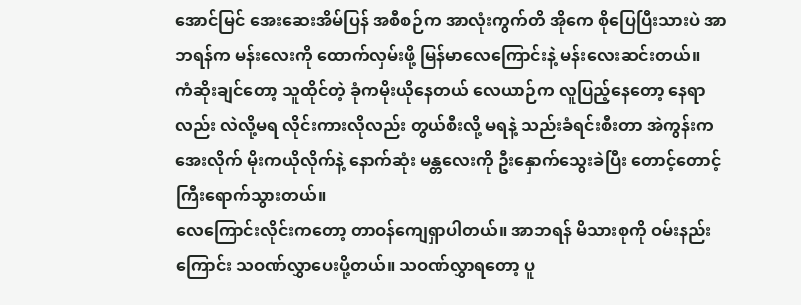အောင်မြင် အေးဆေးအိမ်ပြန် အစီစဉ်က အာလုံးကွက်တိ အိုကေ စိုပြေပြီးသားပဲ အာဘရန်က မန်းလေးကို ထောက်လှမ်းဖို့ မြန်မာလေကြောင်းနဲ့ မန်းလေးဆင်းတယ်။
ကံဆိုးချင်တော့ သူထိုင်တဲ့ ခုံကမိုးယိုနေတယ် လေယာဉ်က လူပြည့်နေတော့ နေရာလည်း လဲလို့မရ လိုင်းကားလိုလည်း တွယ်စီးလို့ မရနဲ့ သည်းခံရင်းစီးတာ အဲကွန်းကအေးလိုက် မိုးကယိုလိုက်နဲ့ နောက်ဆုံး မန္တလေးကို ဦးနှောက်သွေးခဲပြီး တောင့်တောင့်ကြီးရောက်သွားတယ်။
လေကြောင်းလိုင်းကတော့ တာဝန်ကျေရှာပါတယ်။ အာဘရန် မိသားစုကို ဝမ်းနည်းကြောင်း သဝဏ်လွှာပေးပို့တယ်။ သဝဏ်လွှာရတော့ ပူ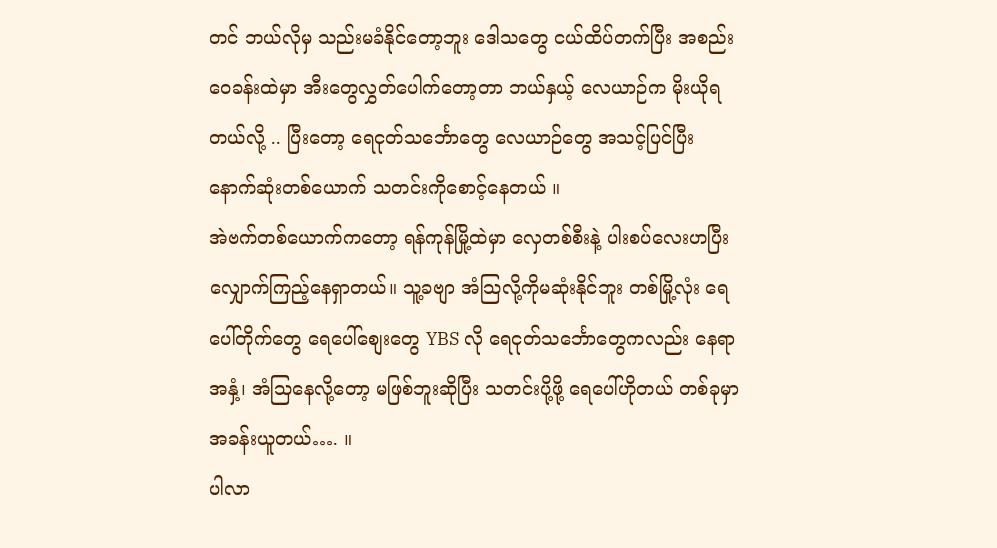တင် ဘယ်လိုမှ သည်းမခံနိုင်တော့ဘူး ဒေါသတွေ ငယ်ထိပ်တက်ပြီး အစည်းဝေခန်းထဲမှာ အီးတွေလွှတ်ပေါက်တော့တာ ဘယ်နှယ့် လေယာဉ်က မိုးယိုရတယ်လို့ .. ပြီးတော့ ရေငုတ်သင်္ဘောတွေ လေယာဉ်တွေ အသင့်ပြင်ပြီး နောက်ဆုံးတစ်ယောက် သတင်းကိုစောင့်နေတယ် ။
အဲဗက်တစ်ယောက်ကတော့ ရန်ကုန်မြို့ထဲမှာ လှေတစ်စီးနဲ့ ပါးစပ်လေးဟပြီး လျှောက်ကြည့်နေရှာတယ်။ သူ့ခဗျာ အံသြလို့ကိုမဆုံးနိုင်ဘူး တစ်မြို့လုံး ရေပေါ်တိုက်တွေ ရေပေါ်စျေးတွေ YBS လို ရေငုတ်သင်္ဘောတွေကလည်း နေရာအနှံ့၊ အံသြနေလို့တော့ မဖြစ်ဘူးဆိုပြီး သတင်းပို့ဖို့ ရေပေါ်ဟိုတယ် တစ်ခုမှာအခန်းယူတယ်…. ။
ပါလာ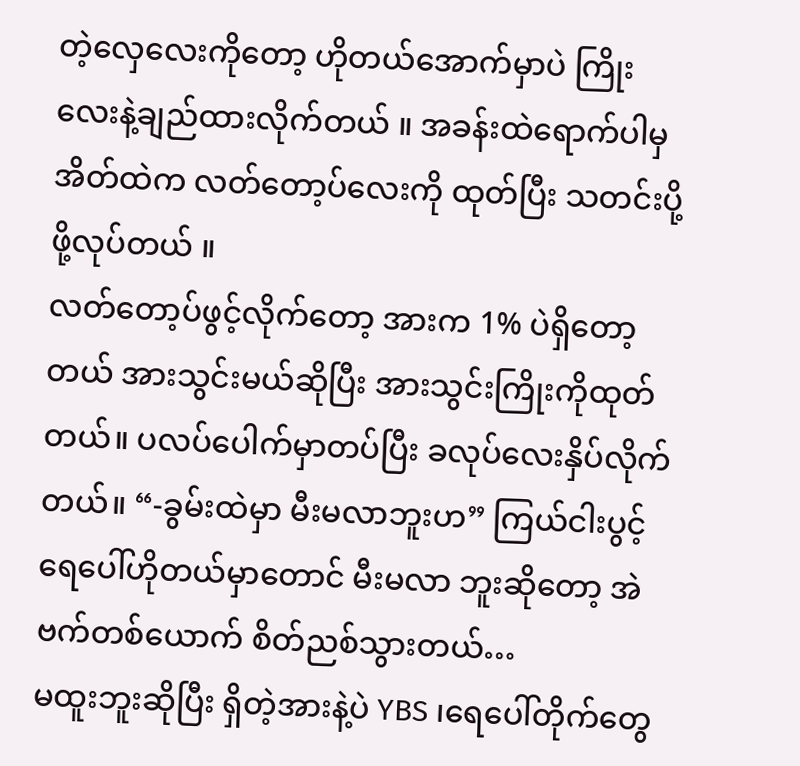တဲ့လှေလေးကိုတော့ ဟိုတယ်အောက်မှာပဲ ကြိုးလေးနဲ့ချည်ထားလိုက်တယ် ။ အခန်းထဲရောက်ပါမှ အိတ်ထဲက လတ်တော့ပ်လေးကို ထုတ်ပြီး သတင်းပို့ဖို့လုပ်တယ် ။
လတ်တော့ပ်ဖွင့်လိုက်တော့ အားက 1% ပဲရှိတော့တယ် အားသွင်းမယ်ဆိုပြီး အားသွင်းကြိုးကိုထုတ်တယ်။ ပလပ်ပေါက်မှာတပ်ပြီး ခလုပ်လေးနှိပ်လိုက်တယ်။ “-ခွမ်းထဲမှာ မီးမလာဘူးဟ” ကြယ်ငါးပွင့် ရေပေါ်ဟိုတယ်မှာတောင် မီးမလာ ဘူးဆိုတော့ အဲဗက်တစ်ယောက် စိတ်ညစ်သွားတယ်…
မထူးဘူးဆိုပြီး ရှိတဲ့အားနဲ့ပဲ YBS ၊ရေပေါ်တိုက်တွေ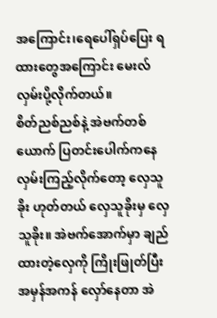အကြောင်း၊ရေပေါ်ရှပ်ပြေး ရထားတွေအကြောင်း မေးလ်လှမ်းပို့လိုက်တယ်။
စိတ်ညစ်ညစ်နဲ့ အဲဗက်တစ်ယောက် ပြတင်းပေါက်ကနေ လှမ်းကြည့်လိုက်တော့ လှေသူခိုး ဟုတ်တယ် လှေသူခိုးမှ လှေသူခိုး။ အဲဗက်အောက်မှာ ချည်ထားတဲ့လှေကို ကြိုးဖြုတ်ပြီး အမှန်အကန် လှော်နေတာ အဲ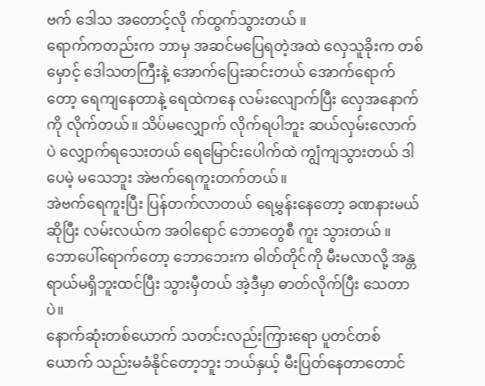ဗက် ဒေါသ အတောင့်လို က်ထွက်သွားတယ် ။
ရောက်ကတည်းက ဘာမှ အဆင်မပြေရတဲ့အထဲ လှေသူခိုးက တစ်မှောင့် ဒေါသတကြီးနဲ့ အောက်ပြေးဆင်းတယ် အောက်ရောက်တော့ ရေကျနေတာနဲ့ ရေထဲကနေ လမ်းလျောက်ပြီး လှေအနောက်ကို လိုက်တယ်။ သိပ်မလျှောက် လိုက်ရပါဘူး ဆယ်လှမ်းလောက်ပဲ လျှောက်ရသေးတယ် ရေမြောင်းပေါက်ထဲ ကျွံကျသွားတယ် ဒါပေမဲ့ မသေဘူး အဲဗက်ရေကူးတက်တယ်။
အဲဗက်ရေကူးပြီး ပြန်တက်လာတယ် ရေမွှန်းနေတော့ ခဏနားမယ်ဆိုပြီး လမ်းလယ်က အဝါရောင် ဘောတွေစီ ကူး သွားတယ် ။ ဘောပေါ်ရောက်တော့ ဘောဘေးက ဓါတ်တိုင်ကို မီးမလာလို့ အန္တရာယ်မရှိဘူးထင်ပြီး သွားမှီတယ် အဲ့ဒီမှာ ဓာတ်လိုက်ပြီး သေတာပဲ။
နောက်ဆုံးတစ်ယောက် သတင်းလည်းကြားရော ပူတင်တစ်ယောက် သည်းမခံနိုင်တော့ဘူး ဘယ်နှယ့် မီးပြတ်နေတာတောင်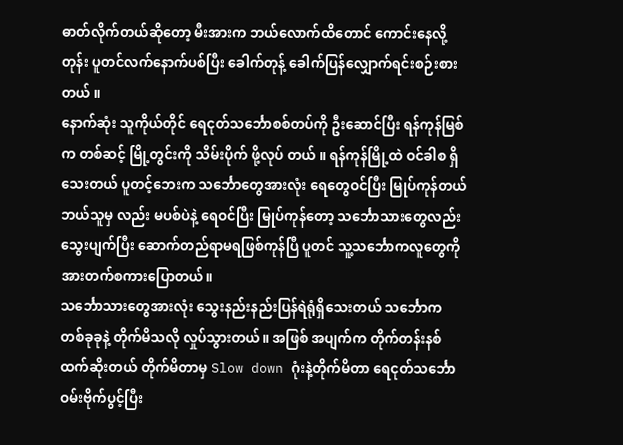ဓာတ်လိုက်တယ်ဆိုတော့ မီးအားက ဘယ်လောက်ထိတောင် ကောင်းနေလို့တုန်း ပူတင်လက်နောက်ပစ်ပြီး ခေါက်တုန့် ခေါက်ပြန်လျှောက်ရင်းစဉ်းစားတယ် ။
နောက်ဆုံး သူကိုယ်တိုင် ရေငုတ်သင်္ဘောစစ်တပ်ကို ဦးဆောင်ပြီး ရန်ကုန်မြစ်က တစ်ဆင့် မြို့တွင်းကို သိမ်းပိုက် ဖို့လုပ် တယ် ။ ရန်ကုန်မြို့ထဲ ဝင်ခါစ ရှိသေးတယ် ပူတင့်ဘေးက သင်္ဘောတွေအားလုံး ရေတွေဝင်ပြီး မြုပ်ကုန်တယ် ဘယ်သူမှ လည်း မပစ်ပဲနဲ့ ရေဝင်ပြီး မြုပ်ကုန်တော့ သင်္ဘောသားတွေလည်း သွေးပျက်ပြီး ဆောက်တည်ရာမရဖြစ်ကုန်ပြီ ပူတင် သူ့သင်္ဘောကလူတွေကို အားတက်စကားပြောတယ်။
သင်္ဘောသားတွေအားလုံး သွေးနည်းနည်းပြန်ရဲရုံရှိသေးတယ် သင်္ဘောက တစ်ခုခုနဲ့ တိုက်မိသလို လှုပ်သွားတယ်။ အဖြစ် အပျက်က တိုက်တန်းနစ်ထက်ဆိုးတယ် တိုက်မိတာမှ Slow down ဂုံးနဲ့တိုက်မိတာ ရေငုတ်သင်္ဘော ဝမ်းဗိုက်ပွင့်ပြီး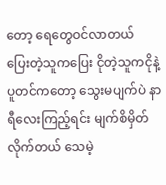တော့ ရေတွေဝင်လာတယ်
ပြေးတဲ့သူကပြေး ငိုတဲ့သူကငိုနဲ့ ပူတင်ကတော့ သွေးမပျက်ပဲ နာရီလေးကြည့်ရင်း မျက်စိမှိတ်လိုက်တယ် သေမဲ့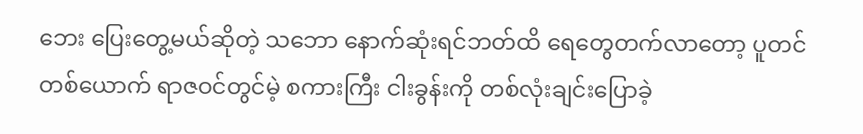ဘေး ပြေးတွေ့မယ်ဆိုတဲ့ သဘော နောက်ဆုံးရင်ဘတ်ထိ ရေတွေတက်လာတော့ ပူတင်တစ်ယောက် ရာဇဝင်တွင်မဲ့ စကားကြီး ငါးခွန်းကို တစ်လုံးချင်းပြောခဲ့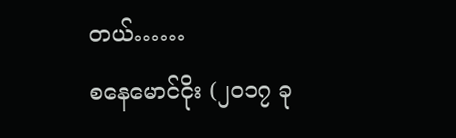တယ်……
စနေမောင်ငိုး (၂၀၁၇ ခု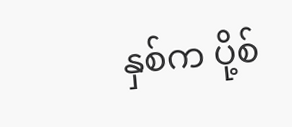နှစ်က ပို့စ်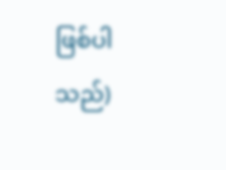ဖြစ်ပါသည်)